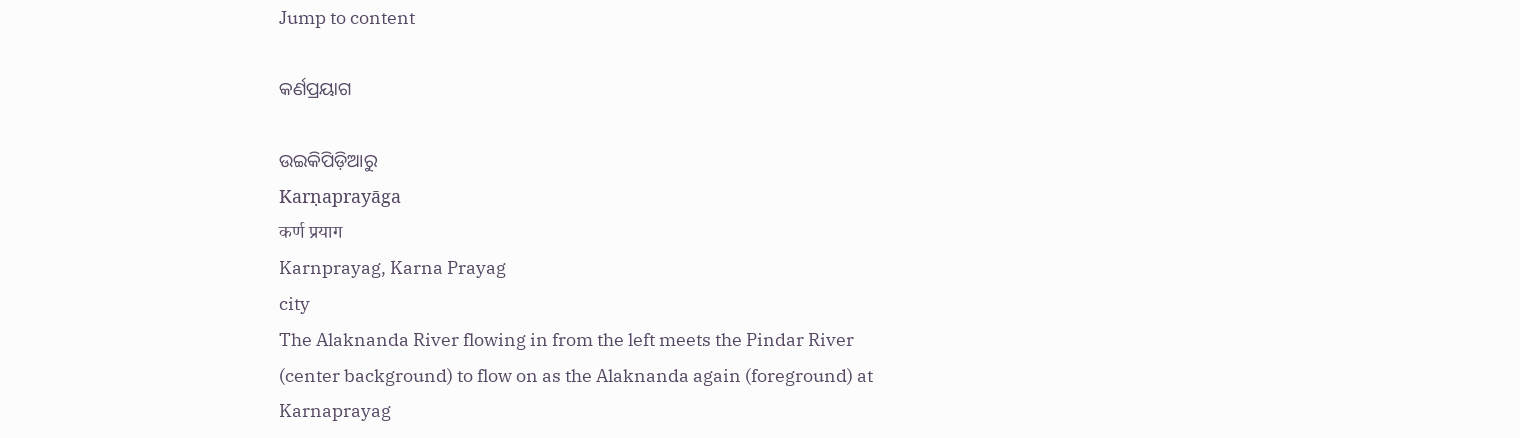Jump to content

କର୍ଣପ୍ରୟାଗ

ଉଇକିପିଡ଼ିଆ‌ରୁ
Karṇaprayāga
कर्ण प्रयाग
Karnprayag, Karna Prayag
city
The Alaknanda River flowing in from the left meets the Pindar River (center background) to flow on as the Alaknanda again (foreground) at Karnaprayag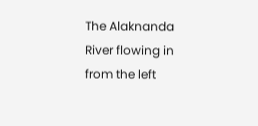The Alaknanda River flowing in from the left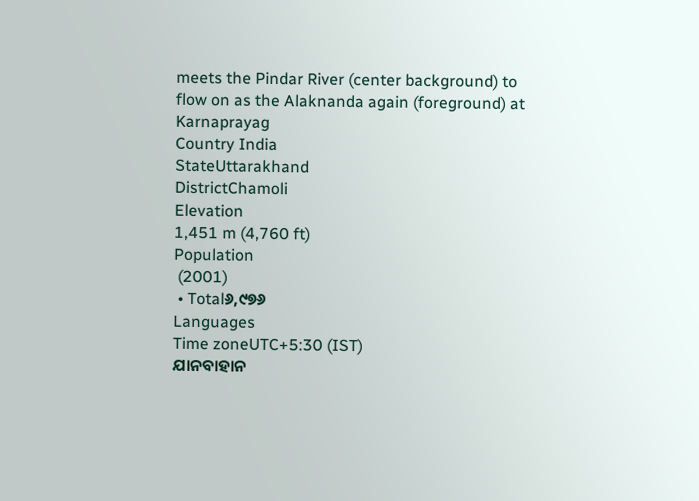meets the Pindar River (center background) to flow on as the Alaknanda again (foreground) at Karnaprayag
Country India
StateUttarakhand
DistrictChamoli
Elevation
1,451 m (4,760 ft)
Population
 (2001)
 • Total୬,୯୭୬
Languages
Time zoneUTC+5:30 (IST)
ଯାନବାହାନ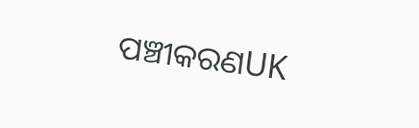ପଞ୍ଚୀକରଣUK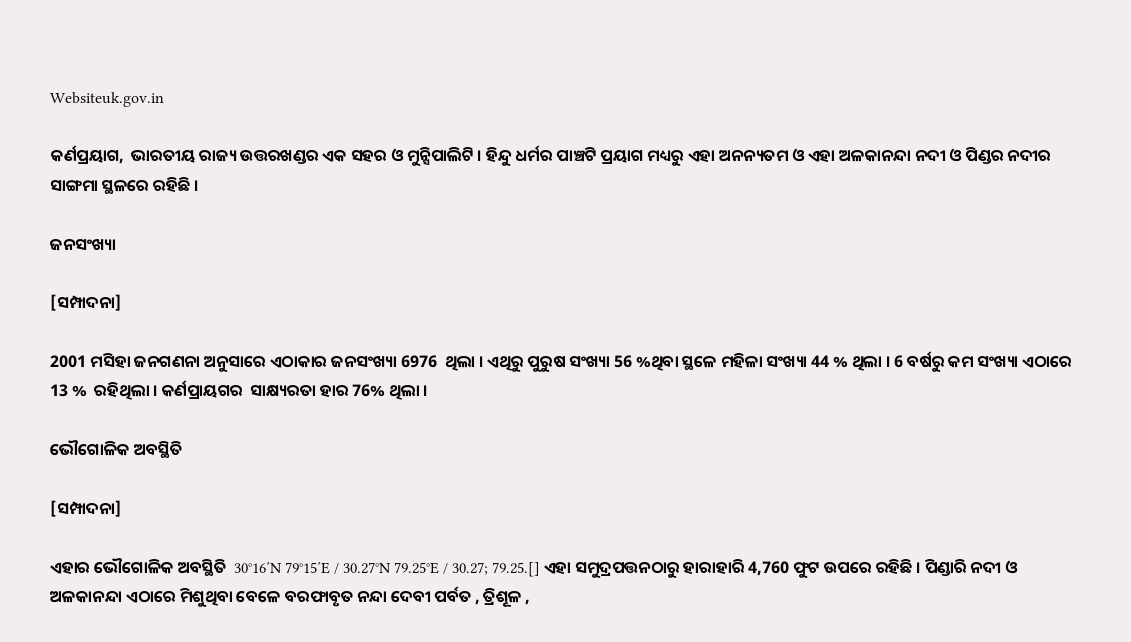Websiteuk.gov.in

କର୍ଣପ୍ରୟାଗ,  ଭାରତୀୟ ରାଜ୍ୟ ଉତ୍ତରଖଣ୍ଡର ଏକ ସହର ଓ ମୁନ୍ସିପାଲିଟି । ହିନ୍ଦୁ ଧର୍ମର ପାଞ୍ଚଟି ପ୍ରୟାଗ ମଧ୍ୟରୁ ଏହା ଅନନ୍ୟତମ ଓ ଏହା ଅଳକାନନ୍ଦା ନଦୀ ଓ ପିଣ୍ଡର ନଦୀର ସାଙ୍ଗମା ସ୍ଥଳରେ ରହିଛି ।

ଜନସଂଖ୍ୟା

[ସମ୍ପାଦନା]

2001 ମସିହା ଜନଗଣନା ଅନୁସାରେ ଏଠାକାର ଜନସଂଖ୍ୟା 6976  ଥିଲା । ଏଥିରୁ ପୁରୁଷ ସଂଖ୍ୟା 56 %ଥିବା ସ୍ଥଳେ ମହିଳା ସଂଖ୍ୟା 44 % ଥିଲା । 6 ବର୍ଷରୁ କମ ସଂଖ୍ୟା ଏଠାରେ 13 %  ରହିଥିଲା । କର୍ଣପ୍ରାୟଗର  ସାକ୍ଷ୍ୟରତା ହାର 76% ଥିଲା ।

ଭୌଗୋଳିକ ଅବସ୍ଥିତି

[ସମ୍ପାଦନା]

ଏହାର ଭୌଗୋଳିକ ଅବସ୍ଥିତି  30°16′N 79°15′E / 30.27°N 79.25°E / 30.27; 79.25.[] ଏହା ସମୁଦ୍ରପତ୍ତନଠାରୁ ହାରାହାରି 4,760 ଫୁଟ ଉପରେ ରହିଛି । ପିଣ୍ଡାରି ନଦୀ ଓ ଅଳକାନନ୍ଦା ଏଠାରେ ମିଶୁଥିବା ବେଳେ ବରଫାବୃତ ନନ୍ଦା ଦେବୀ ପର୍ବତ , ତ୍ରିଶୂଳ ,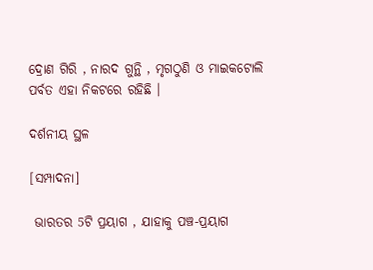ଦ୍ରୋଣ ଗିରି , ନାରଦ ଗୁନ୍ଥି , ମୃଗଠୁଣି ଓ ମାଇକଟୋଲି ପର୍ବତ ଏହା ନିକଟରେ ରହିଛି ।

ଦର୍ଶନୀୟ ସ୍ଥଳ

[ସମ୍ପାଦନା]

 ଭାରତର 5ଟି ପ୍ରୟାଗ , ଯାହାକୁ ପଞ୍ଚ-ପ୍ରୟାଗ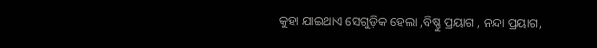କୁହା ଯାଇଥାଏ ସେଗୁଡ଼ିକ ହେଲା ,ବିଷ୍ଣୁ ପ୍ରୟାଗ , ନନ୍ଦା ପ୍ରୟାଗ,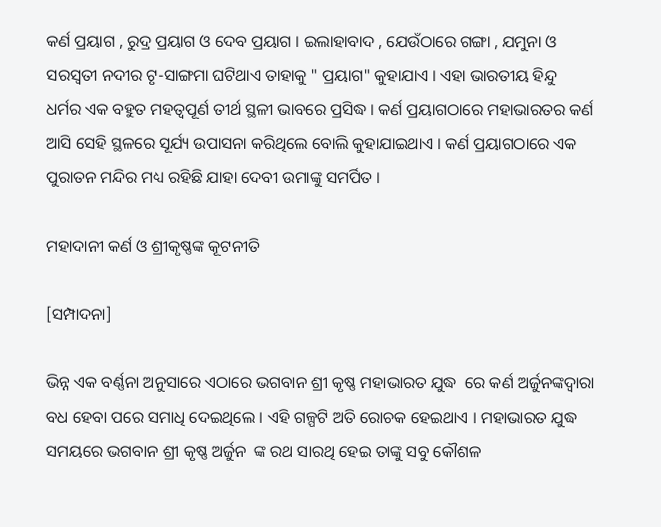କର୍ଣ ପ୍ରୟାଗ , ରୁଦ୍ର ପ୍ରୟାଗ ଓ ଦେବ ପ୍ରୟାଗ । ଇଲାହାବାଦ , ଯେଉଁଠାରେ ଗଙ୍ଗା , ଯମୁନା ଓ ସରସ୍ୱତୀ ନଦୀର ଟୃ-ସାଙ୍ଗମା ଘଟିଥାଏ ତାହାକୁ " ପ୍ରୟାଗ" କୁହାଯାଏ । ଏହା ଭାରତୀୟ ହିନ୍ଦୁ ଧର୍ମର ଏକ ବହୁତ ମହତ୍ୱପୂର୍ଣ ତୀର୍ଥ ସ୍ଥଳୀ ଭାବରେ ପ୍ରସିଦ୍ଧ । କର୍ଣ ପ୍ରୟାଗଠାରେ ମହାଭାରତର କର୍ଣ ଆସି ସେହି ସ୍ଥଳରେ ସୂର୍ଯ୍ୟ ଉପାସନା କରିଥିଲେ ବୋଲି କୁହାଯାଇଥାଏ । କର୍ଣ ପ୍ରୟାଗଠାରେ ଏକ ପୁରାତନ ମନ୍ଦିର ମଧ୍ୟ ରହିଛି ଯାହା ଦେବୀ ଉମାଙ୍କୁ ସମର୍ପିତ ।

ମହାଦାନୀ କର୍ଣ ଓ ଶ୍ରୀକୃଷ୍ଣଙ୍କ କୂଟନୀତି

[ସମ୍ପାଦନା]

ଭିନ୍ନ ଏକ ବର୍ଣ୍ଣନା ଅନୁସାରେ ଏଠାରେ ଭଗବାନ ଶ୍ରୀ କୃଷ୍ଣ ମହାଭାରତ ଯୁଦ୍ଧ  ରେ କର୍ଣ ଅର୍ଜୁନଙ୍କଦ୍ୱାରା ବଧ ହେବା ପରେ ସମାଧି ଦେଇଥିଲେ । ଏହି ଗଳ୍ପଟି ଅତି ରୋଚକ ହେଇଥାଏ । ମହାଭାରତ ଯୁଦ୍ଧ ସମୟରେ ଭଗବାନ ଶ୍ରୀ କୃଷ୍ଣ ଅର୍ଜୁନ  ଙ୍କ ରଥ ସାରଥି ହେଇ ତାଙ୍କୁ ସବୁ କୌଶଳ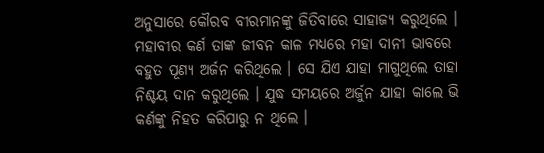ଅନୁସାରେ କୌରବ ବୀରମାନଙ୍କୁ ଜିତିବାରେ ସାହାଜ୍ଯ କରୁଥିଲେ । ମହାବୀର କର୍ଣ ତାଙ୍କ ଜୀବନ କାଳ ମଧ୍ୟରେ ମହା ଦାନୀ ଭାବରେ ବହୁତ ପୂଣ୍ୟ ଅର୍ଜନ କରିଥିଲେ । ସେ ଯିଏ ଯାହା ମାଗୁଥିଲେ ତାହା ନିଶ୍ଚୟ ଦାନ କରୁଥିଲେ । ଯୁଦ୍ଧ ସମୟରେ ଅର୍ଜୁନ ଯାହା କାଲେ ଭି କର୍ଣଙ୍କୁ ନିହତ କରିପାରୁ ନ ଥିଲେ ।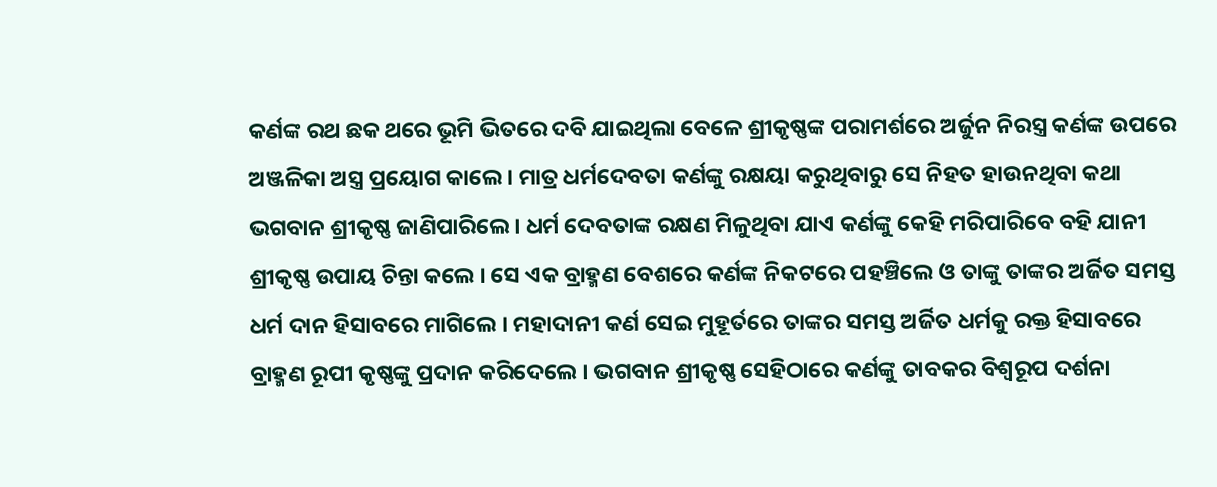କର୍ଣଙ୍କ ରଥ ଛକ ଥରେ ଭୂମି ଭିତରେ ଦବି ଯାଇଥିଲା ବେଳେ ଶ୍ରୀକୃଷ୍ଣଙ୍କ ପରାମର୍ଶରେ ଅର୍ଜୁନ ନିରସ୍ତ୍ର କର୍ଣଙ୍କ ଉପରେ ଅଞ୍ଜଳିକା ଅସ୍ତ୍ର ପ୍ରୟୋଗ କାଲେ । ମାତ୍ର ଧର୍ମଦେବତା କର୍ଣଙ୍କୁ ରକ୍ଷୟା କରୁଥିବାରୁ ସେ ନିହତ ହାଉନଥିବା କଥା ଭଗବାନ ଶ୍ରୀକୃଷ୍ଣ ଜାଣିପାରିଲେ । ଧର୍ମ ଦେବତାଙ୍କ ରକ୍ଷଣ ମିଳୁଥିବା ଯାଏ କର୍ଣଙ୍କୁ କେହି ମରିପାରିବେ ବହି ଯାନୀ ଶ୍ରୀକୃଷ୍ଣ ଉପାୟ ଚିନ୍ତା କଲେ । ସେ ଏକ ବ୍ରାହ୍ମଣ ବେଶରେ କର୍ଣଙ୍କ ନିକଟରେ ପହଞ୍ଚିଲେ ଓ ତାଙ୍କୁ ତାଙ୍କର ଅର୍ଜିତ ସମସ୍ତ ଧର୍ମ ଦାନ ହିସାବରେ ମାଗିଲେ । ମହାଦାନୀ କର୍ଣ ସେଇ ମୁହୂର୍ତରେ ତାଙ୍କର ସମସ୍ତ ଅର୍ଜିତ ଧର୍ମକୁ ରକ୍ତ ହିସାବରେ ବ୍ରାହ୍ମଣ ରୂପୀ କୃଷ୍ଣଙ୍କୁ ପ୍ରଦାନ କରିଦେଲେ । ଭଗବାନ ଶ୍ରୀକୃଷ୍ଣ ସେହିଠାରେ କର୍ଣଙ୍କୁ ତାବକର ବିଶ୍ୱରୂପ ଦର୍ଶନା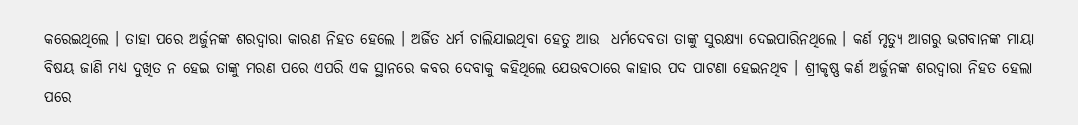କରେଇଥିଲେ । ତାହା ପରେ ଅର୍ଜୁନଙ୍କ ଶରଦ୍ୱାରା କାରଣ ନିହତ ହେଲେ । ଅର୍ଜିତ ଧର୍ମ ଚାଲିଯାଇଥିବା ହେତୁ ଆଉ  ଧର୍ମଦେବତା ତାଙ୍କୁ ସୁରକ୍ଷ୍ୟା ଦେଇପାରିନଥିଲେ । କର୍ଣ ମୃତ୍ୟୁ ଆଗରୁ ଭଗବାନଙ୍କ ମାୟା ବିଷୟ ଜାଣି ମଧ୍ୟ ଦୁଖିତ ନ ହେଇ ତାଙ୍କୁ ମରଣ ପରେ ଏପରି ଏକ ସ୍ଥାନରେ କବର ଦେବାକୁ କହିଥିଲେ ଯେଉବଠାରେ କାହାର ପଦ ପାଟଣା ହେଇନଥିବ । ଶ୍ରୀକୃଷ୍ଣ କର୍ଣ ଅର୍ଜୁନଙ୍କ ଶରଦ୍ୱାରା ନିହତ ହେଲା ପରେ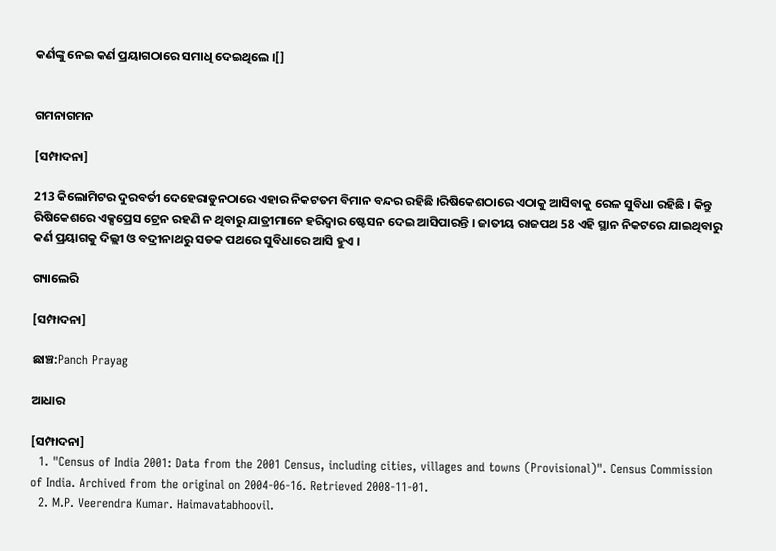କର୍ଣଙ୍କୁ ନେଇ କର୍ଣ ପ୍ରୟାଗଠାରେ ସମାଧି ଦେଇଥିଲେ ।[]


ଗମନାଗମନ

[ସମ୍ପାଦନା]

213 କିଲୋମିଟର ଦୁରବର୍ତୀ ଦେହେରାଡୁନଠାରେ ଏହାର ନିକଟତମ ବିମାନ ବନ୍ଦର ରହିଛି ।ରିଷିକେଶଠାରେ ଏଠାକୁ ଆସିବାକୁ ରେଳ ସୁବିଧା ରହିଛି । କିନ୍ତୁ ରିଷିକେଶରେ ଏକ୍ସପ୍ରେସ ଟ୍ରେନ ରହଣି ନ ଥିବାରୁ ଯାତ୍ରୀମାନେ ହରିଦ୍ୱାର ଷ୍ଟେସନ ଦେଇ ଆସିପାରନ୍ତି । ଜାତୀୟ ରାଜପଥ 58 ଏହି ସ୍ଥାନ ନିକଟରେ ଯାଇଥିବାରୁ କର୍ଣ ପ୍ରୟାଗକୁ ଦିଲ୍ଲୀ ଓ ବଦ୍ରୀନାଥରୁ ସଡକ ପଥରେ ସୁବିଧାରେ ଆସି ହୁଏ ।

ଗ୍ୟାଲେରି

[ସମ୍ପାଦନା]

ଛାଞ୍ଚ:Panch Prayag

ଆଧାର

[ସମ୍ପାଦନା]
  1. "Census of India 2001: Data from the 2001 Census, including cities, villages and towns (Provisional)". Census Commission of India. Archived from the original on 2004-06-16. Retrieved 2008-11-01.
  2. M.P. Veerendra Kumar. Haimavatabhoovil.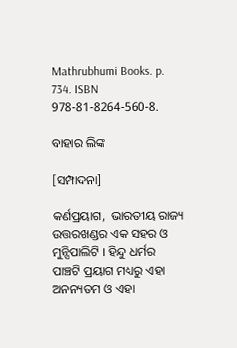Mathrubhumi Books. p. 734. ISBN 978-81-8264-560-8.

ବାହାର ଲିଙ୍କ

[ସମ୍ପାଦନା]

କର୍ଣପ୍ରୟାଗ,  ଭାରତୀୟ ରାଜ୍ୟ ଉତ୍ତରଖଣ୍ଡର ଏକ ସହର ଓ ମୁନ୍ସିପାଲିଟି । ହିନ୍ଦୁ ଧର୍ମର ପାଞ୍ଚଟି ପ୍ରୟାଗ ମଧ୍ୟରୁ ଏହା ଅନନ୍ୟତମ ଓ ଏହା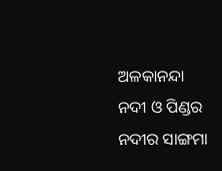ଅଳକାନନ୍ଦା ନଦୀ ଓ ପିଣ୍ଡର ନଦୀର ସାଙ୍ଗମା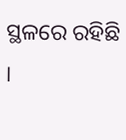ସ୍ଥଳରେ ରହିଛି ।